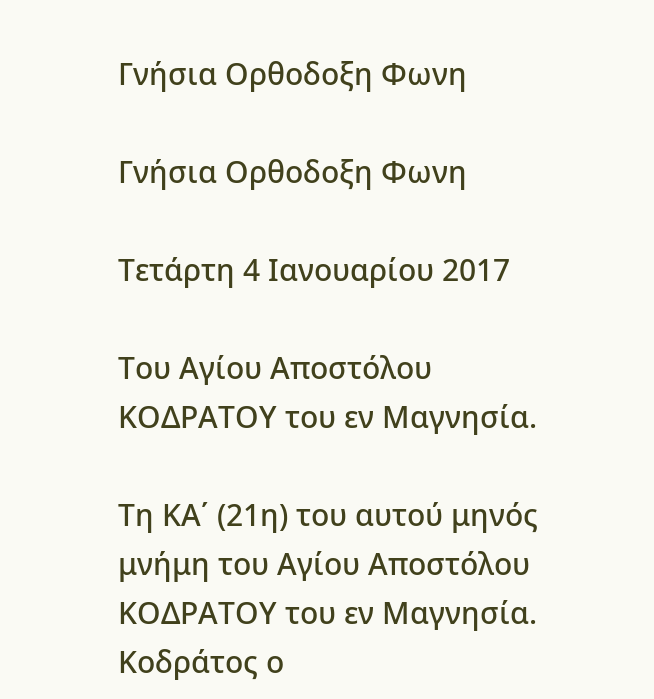Γνήσια Ορθοδοξη Φωνη

Γνήσια Ορθοδοξη Φωνη

Τετάρτη 4 Ιανουαρίου 2017

Tου Αγίου Αποστόλου ΚΟΔΡΑΤΟΥ του εν Μαγνησία.

Τη ΚΑ΄ (21η) του αυτού μηνός μνήμη του Αγίου Αποστόλου ΚΟΔΡΑΤΟΥ του εν Μαγνησία.
Κοδράτος ο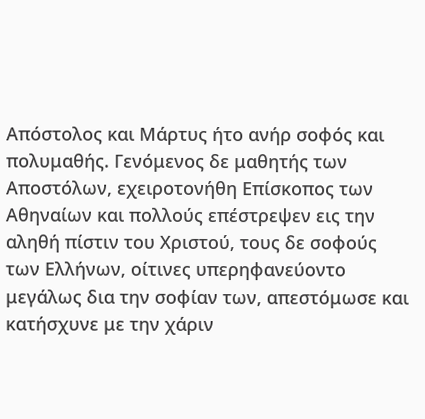Απόστολος και Μάρτυς ήτο ανήρ σοφός και πολυμαθής. Γενόμενος δε μαθητής των Αποστόλων, εχειροτονήθη Επίσκοπος των Αθηναίων και πολλούς επέστρεψεν εις την αληθή πίστιν του Χριστού, τους δε σοφούς των Ελλήνων, οίτινες υπερηφανεύοντο μεγάλως δια την σοφίαν των, απεστόμωσε και κατήσχυνε με την χάριν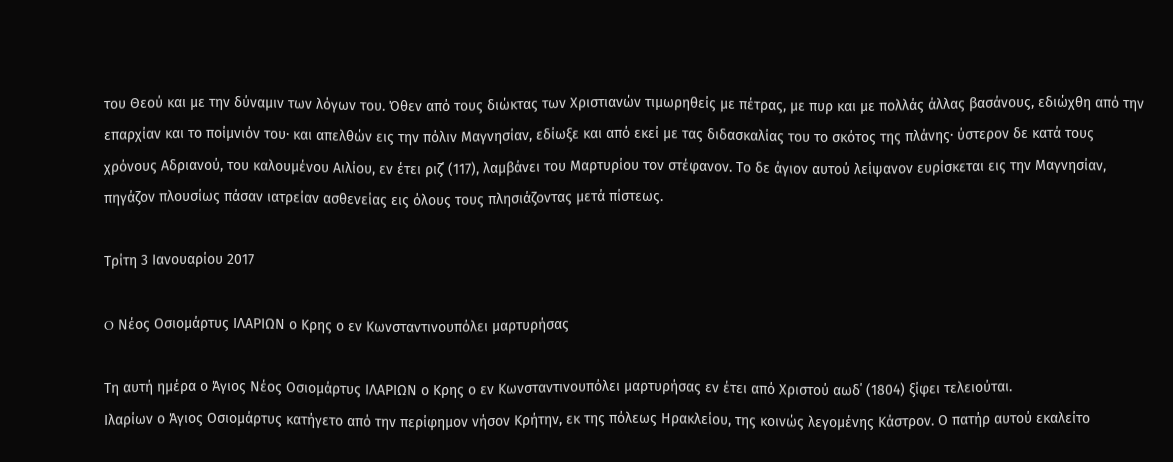του Θεού και με την δύναμιν των λόγων του. Όθεν από τους διώκτας των Χριστιανών τιμωρηθείς με πέτρας, με πυρ και με πολλάς άλλας βασάνους, εδιώχθη από την επαρχίαν και το ποίμνιόν του· και απελθών εις την πόλιν Μαγνησίαν, εδίωξε και από εκεί με τας διδασκαλίας του το σκότος της πλάνης· ύστερον δε κατά τους χρόνους Αδριανού, του καλουμένου Αιλίου, εν έτει ριζ΄ (117), λαμβάνει του Μαρτυρίου τον στέφανον. Το δε άγιον αυτού λείψανον ευρίσκεται εις την Μαγνησίαν, πηγάζον πλουσίως πάσαν ιατρείαν ασθενείας εις όλους τους πλησιάζοντας μετά πίστεως.

Τρίτη 3 Ιανουαρίου 2017

O Νέος Οσιομάρτυς ΙΛΑΡΙΩΝ ο Κρης ο εν Κωνσταντινουπόλει μαρτυρήσας

Τη αυτή ημέρα ο Άγιος Νέος Οσιομάρτυς ΙΛΑΡΙΩΝ ο Κρης ο εν Κωνσταντινουπόλει μαρτυρήσας εν έτει από Χριστού αωδ΄ (1804) ξίφει τελειούται.
Ιλαρίων ο Άγιος Οσιομάρτυς κατήγετο από την περίφημον νήσον Κρήτην, εκ της πόλεως Ηρακλείου, της κοινώς λεγομένης Κάστρον. Ο πατήρ αυτού εκαλείτο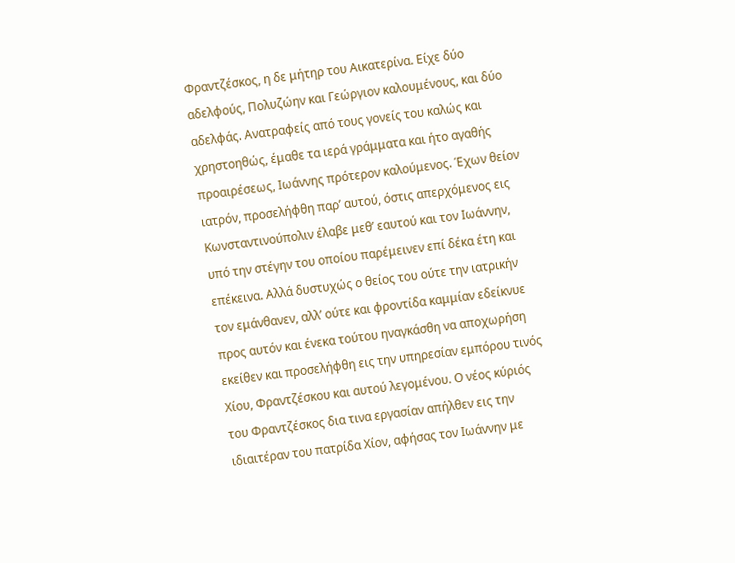Φραντζέσκος, η δε μήτηρ του Αικατερίνα. Είχε δύο αδελφούς, Πολυζώην και Γεώργιον καλουμένους, και δύο αδελφάς. Ανατραφείς από τους γονείς του καλώς και χρηστοηθώς, έμαθε τα ιερά γράμματα και ήτο αγαθής προαιρέσεως, Ιωάννης πρότερον καλούμενος. Έχων θείον ιατρόν, προσελήφθη παρ’ αυτού, όστις απερχόμενος εις Κωνσταντινούπολιν έλαβε μεθ’ εαυτού και τον Ιωάννην, υπό την στέγην του οποίου παρέμεινεν επί δέκα έτη και επέκεινα. Αλλά δυστυχώς ο θείος του ούτε την ιατρικήν τον εμάνθανεν, αλλ’ ούτε και φροντίδα καμμίαν εδείκνυε προς αυτόν και ένεκα τούτου ηναγκάσθη να αποχωρήση εκείθεν και προσελήφθη εις την υπηρεσίαν εμπόρου τινός Χίου, Φραντζέσκου και αυτού λεγομένου. Ο νέος κύριός του Φραντζέσκος δια τινα εργασίαν απήλθεν εις την ιδιαιτέραν του πατρίδα Χίον, αφήσας τον Ιωάννην με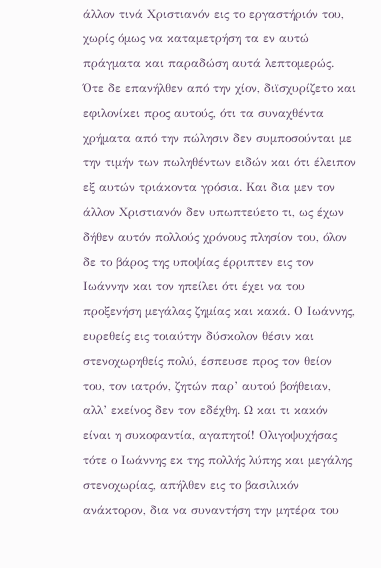άλλον τινά Χριστιανόν εις το εργαστήριόν του, χωρίς όμως να καταμετρήση τα εν αυτώ πράγματα και παραδώση αυτά λεπτομερώς. Ότε δε επανήλθεν από την χίον, διϊσχυρίζετο και εφιλονίκει προς αυτούς, ότι τα συναχθέντα χρήματα από την πώλησιν δεν συμποσούνται με την τιμήν των πωληθέντων ειδών και ότι έλειπον εξ αυτών τριάκοντα γρόσια. Και δια μεν τον άλλον Χριστιανόν δεν υπωπτεύετο τι, ως έχων δήθεν αυτόν πολλούς χρόνους πλησίον του, όλον δε το βάρος της υποψίας έρριπτεν εις τον Ιωάννην και τον ηπείλει ότι έχει να του προξενήση μεγάλας ζημίας και κακά. Ο Ιωάννης, ευρεθείς εις τοιαύτην δύσκολον θέσιν και στενοχωρηθείς πολύ, έσπευσε προς τον θείον του, τον ιατρόν, ζητών παρ’ αυτού βοήθειαν, αλλ’ εκείνος δεν τον εδέχθη. Ω και τι κακόν είναι η συκοφαντία, αγαπητοί! Ολιγοψυχήσας τότε ο Ιωάννης εκ της πολλής λύπης και μεγάλης στενοχωρίας, απήλθεν εις το βασιλικόν ανάκτορον, δια να συναντήση την μητέρα του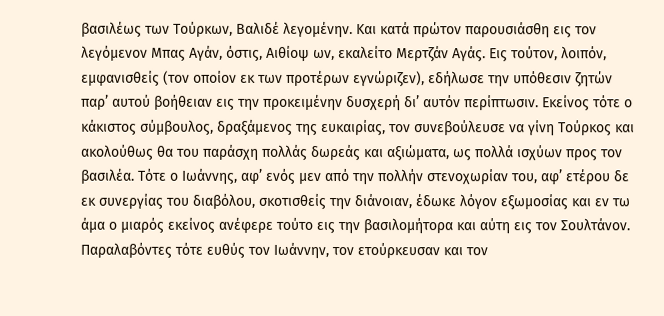βασιλέως των Τούρκων, Βαλιδέ λεγομένην. Και κατά πρώτον παρουσιάσθη εις τον λεγόμενον Μπας Αγάν, όστις, Αιθίοψ ων, εκαλείτο Μερτζάν Αγάς. Εις τούτον, λοιπόν, εμφανισθείς (τον οποίον εκ των προτέρων εγνώριζεν), εδήλωσε την υπόθεσιν ζητών παρ’ αυτού βοήθειαν εις την προκειμένην δυσχερή δι’ αυτόν περίπτωσιν. Εκείνος τότε ο κάκιστος σύμβουλος, δραξάμενος της ευκαιρίας, τον συνεβούλευσε να γίνη Τούρκος και ακολούθως θα του παράσχη πολλάς δωρεάς και αξιώματα, ως πολλά ισχύων προς τον βασιλέα. Τότε ο Ιωάννης, αφ’ ενός μεν από την πολλήν στενοχωρίαν του, αφ’ ετέρου δε εκ συνεργίας του διαβόλου, σκοτισθείς την διάνοιαν, έδωκε λόγον εξωμοσίας και εν τω άμα ο μιαρός εκείνος ανέφερε τούτο εις την βασιλομήτορα και αύτη εις τον Σουλτάνον. Παραλαβόντες τότε ευθύς τον Ιωάννην, τον ετούρκευσαν και τον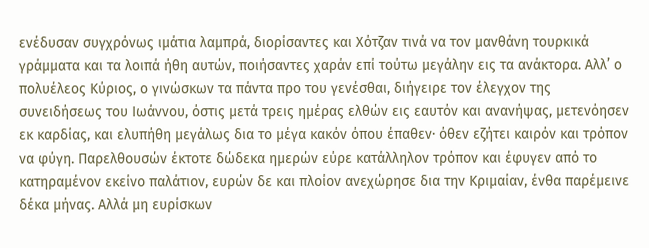ενέδυσαν συγχρόνως ιμάτια λαμπρά, διορίσαντες και Χότζαν τινά να τον μανθάνη τουρκικά γράμματα και τα λοιπά ήθη αυτών, ποιήσαντες χαράν επί τούτω μεγάλην εις τα ανάκτορα. Αλλ’ ο πολυέλεος Κύριος, ο γινώσκων τα πάντα προ του γενέσθαι, διήγειρε τον έλεγχον της συνειδήσεως του Ιωάννου, όστις μετά τρεις ημέρας ελθών εις εαυτόν και ανανήψας, μετενόησεν εκ καρδίας, και ελυπήθη μεγάλως δια το μέγα κακόν όπου έπαθεν· όθεν εζήτει καιρόν και τρόπον να φύγη. Παρελθουσών έκτοτε δώδεκα ημερών εύρε κατάλληλον τρόπον και έφυγεν από το κατηραμένον εκείνο παλάτιον, ευρών δε και πλοίον ανεχώρησε δια την Κριμαίαν, ένθα παρέμεινε δέκα μήνας. Αλλά μη ευρίσκων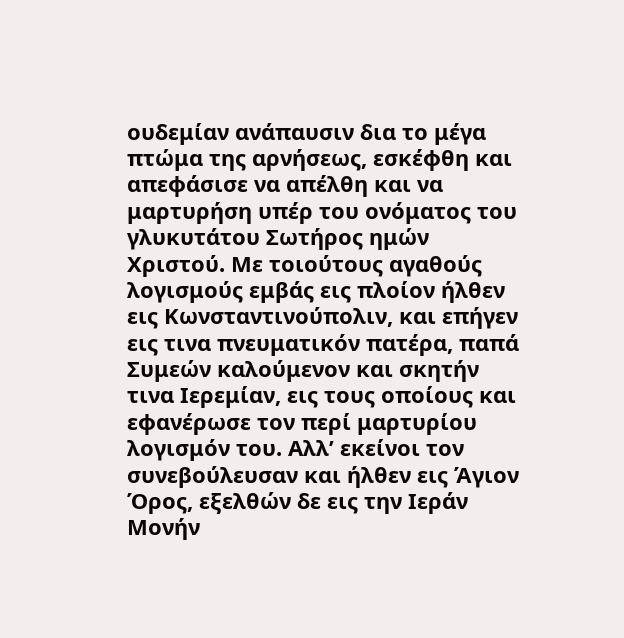ουδεμίαν ανάπαυσιν δια το μέγα πτώμα της αρνήσεως, εσκέφθη και απεφάσισε να απέλθη και να μαρτυρήση υπέρ του ονόματος του γλυκυτάτου Σωτήρος ημών Χριστού. Με τοιούτους αγαθούς λογισμούς εμβάς εις πλοίον ήλθεν εις Κωνσταντινούπολιν, και επήγεν εις τινα πνευματικόν πατέρα, παπά Συμεών καλούμενον και σκητήν τινα Ιερεμίαν, εις τους οποίους και εφανέρωσε τον περί μαρτυρίου λογισμόν του. Αλλ’ εκείνοι τον συνεβούλευσαν και ήλθεν εις Άγιον Όρος, εξελθών δε εις την Ιεράν Μονήν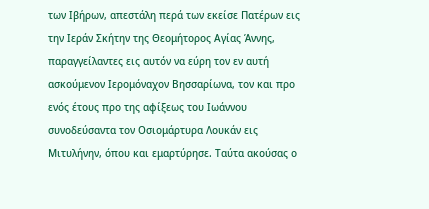των Ιβήρων, απεστάλη περά των εκείσε Πατέρων εις την Ιεράν Σκήτην της Θεομήτορος Αγίας Άννης, παραγγείλαντες εις αυτόν να εύρη τον εν αυτή ασκούμενον Ιερομόναχον Βησσαρίωνα, τον και προ ενός έτους προ της αφίξεως του Ιωάννου συνοδεύσαντα τον Οσιομάρτυρα Λουκάν εις Μιτυλήνην, όπου και εμαρτύρησε. Ταύτα ακούσας ο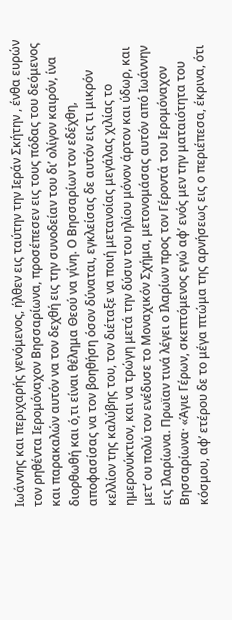Ιωάννης και περιχαρής γενόμενος, ήλθεν εις ταύτην την Ιεράν Σκήτην , ένθα ευρών τον ρηθέντα Ιερομόναχον Βησσαρίωνα, προσέπεσεν εις τους πόδας του δεόμενος και παρακαλών αυτόν να τον δεχθή εις την συνοδείαν του δι’ ολίγον καιρόν, ίνα διορθωθή και ό,τι είναι θέλημα Θεού να γίνη. Ο Βησσαρίων τον εδέχθη, αποφασίσας να τον βοηθήση όσον δύναται, εγκλείσας δε αυτόν εις τι μικρόν κελλίον της καλύβης του, τον διέταξε να ποιή μετανοίας μεγάλας χιλίας το ημερονύκτιον, και να τρώγη μετά την δύσιν του ηλίου μόνον άρτον και ύδωρ, και μετ’ ου πολύ τον ενέδυσε το Μοναχικόν Σχήμα, μετονομάσας αυτόν από Ιωάννην εις Ιλαρίωνα. Πρωϊαν τινά λέγει ο Ιλαρίων προς τον Γέροντά του Ιερομόναχον Βησσαρίωνα· «Άγιε Γέρων, σκεπτόμενος εγώ αφ’ ενός μεν την ματαιότητα του κόσμου, αφ’ ετέρου δε το μέγα πτώμα της αρνήσεως εις ο περιέπεσα, έκρινα, ότι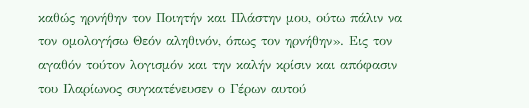καθώς ηρνήθην τον Ποιητήν και Πλάστην μου, ούτω πάλιν να τον ομολογήσω Θεόν αληθινόν, όπως τον ηρνήθην». Εις τον αγαθόν τούτον λογισμόν και την καλήν κρίσιν και απόφασιν του Ιλαρίωνος συγκατένευσεν ο Γέρων αυτού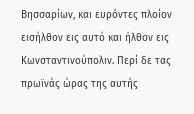Βησσαρίων, και ευρόντες πλοίον εισήλθον εις αυτό και ήλθον εις Κωνσταντινούπολιν. Περί δε τας πρωϊνάς ώρας της αυτής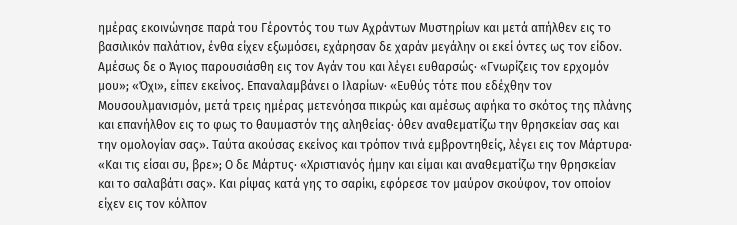ημέρας εκοινώνησε παρά του Γέροντός του των Αχράντων Μυστηρίων και μετά απήλθεν εις το βασιλικόν παλάτιον, ένθα είχεν εξωμόσει, εχάρησαν δε χαράν μεγάλην οι εκεί όντες ως τον είδον. Αμέσως δε ο Άγιος παρουσιάσθη εις τον Αγάν του και λέγει ευθαρσώς· «Γνωρίζεις τον ερχομόν μου»; «Όχι», είπεν εκείνος. Επαναλαμβάνει ο Ιλαρίων· «Ευθύς τότε που εδέχθην τον Μουσουλμανισμόν, μετά τρεις ημέρας μετενόησα πικρώς και αμέσως αφήκα το σκότος της πλάνης και επανήλθον εις το φως το θαυμαστόν της αληθείας· όθεν αναθεματίζω την θρησκείαν σας και την ομολογίαν σας». Ταύτα ακούσας εκείνος και τρόπον τινά εμβροντηθείς, λέγει εις τον Μάρτυρα· «Και τις είσαι συ, βρε»; Ο δε Μάρτυς· «Χριστιανός ήμην και είμαι και αναθεματίζω την θρησκείαν και το σαλαβάτι σας». Και ρίψας κατά γης το σαρίκι, εφόρεσε τον μαύρον σκούφον, τον οποίον είχεν εις τον κόλπον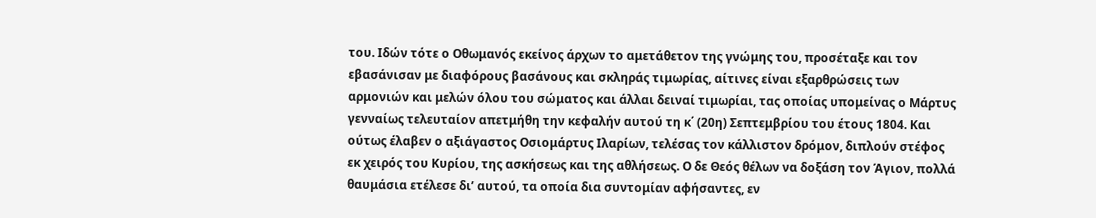του. Ιδών τότε ο Οθωμανός εκείνος άρχων το αμετάθετον της γνώμης του, προσέταξε και τον εβασάνισαν με διαφόρους βασάνους και σκληράς τιμωρίας, αίτινες είναι εξαρθρώσεις των αρμονιών και μελών όλου του σώματος και άλλαι δειναί τιμωρίαι, τας οποίας υπομείνας ο Μάρτυς γενναίως τελευταίον απετμήθη την κεφαλήν αυτού τη κ΄ (20η) Σεπτεμβρίου του έτους 1804. Και ούτως έλαβεν ο αξιάγαστος Οσιομάρτυς Ιλαρίων, τελέσας τον κάλλιστον δρόμον, διπλούν στέφος εκ χειρός του Κυρίου, της ασκήσεως και της αθλήσεως. Ο δε Θεός θέλων να δοξάση τον Άγιον, πολλά θαυμάσια ετέλεσε δι’ αυτού, τα οποία δια συντομίαν αφήσαντες, εν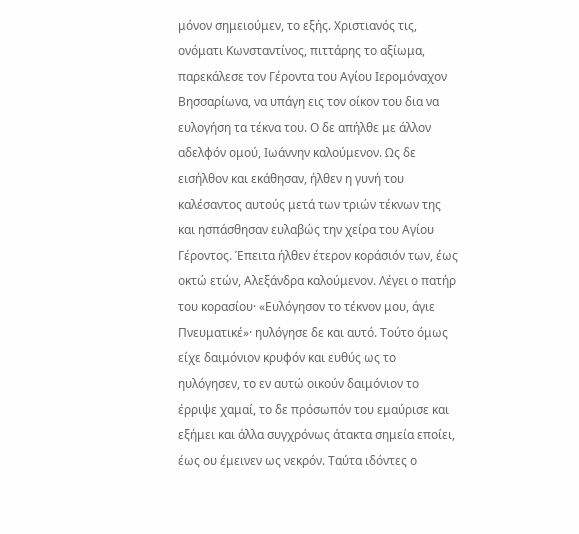μόνον σημειούμεν, το εξής. Χριστιανός τις, ονόματι Κωνσταντίνος, πιττάρης το αξίωμα, παρεκάλεσε τον Γέροντα του Αγίου Ιερομόναχον Βησσαρίωνα, να υπάγη εις τον οίκον του δια να ευλογήση τα τέκνα του. Ο δε απήλθε με άλλον αδελφόν ομού, Ιωάννην καλούμενον. Ως δε εισήλθον και εκάθησαν, ήλθεν η γυνή του καλέσαντος αυτούς μετά των τριών τέκνων της και ησπάσθησαν ευλαβώς την χείρα του Αγίου Γέροντος. Έπειτα ήλθεν έτερον κοράσιόν των, έως οκτώ ετών, Αλεξάνδρα καλούμενον. Λέγει ο πατήρ του κορασίου· «Ευλόγησον το τέκνον μου, άγιε Πνευματικέ»· ηυλόγησε δε και αυτό. Τούτο όμως είχε δαιμόνιον κρυφόν και ευθύς ως το ηυλόγησεν, το εν αυτώ οικούν δαιμόνιον το έρριψε χαμαί, το δε πρόσωπόν του εμαύρισε και εξήμει και άλλα συγχρόνως άτακτα σημεία εποίει, έως ου έμεινεν ως νεκρόν. Ταύτα ιδόντες ο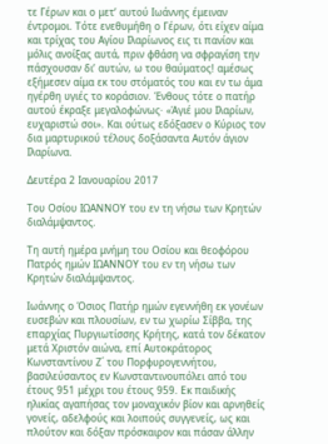τε Γέρων και ο μετ’ αυτού Ιωάννης έμειναν έντρομοι. Τότε ενεθυμήθη ο Γέρων, ότι είχεν αίμα και τρίχας του Αγίου Ιλαρίωνος εις τι πανίον και μόλις ανοίξας αυτά, πριν φθάση να σφραγίση την πάσχουσαν δι’ αυτών, ω του θαύματος! αμέσως εξήμεσεν αίμα εκ του στόματός του και εν τω άμα ηγέρθη υγιές το κοράσιον. Ένθους τότε ο πατήρ αυτού έκραξε μεγαλοφώνως· «Άγιέ μου Ιλαρίων, ευχαριστώ σοι». Και ούτως εδόξασεν ο Κύριος τον δια μαρτυρικού τέλους δοξάσαντα Αυτόν άγιον Ιλαρίωνα.

Δευτέρα 2 Ιανουαρίου 2017

Tου Οσίου ΙΩΑΝΝΟΥ του εν τη νήσω των Κρητών διαλάμψαντος.

Τη αυτή ημέρα μνήμη του Οσίου και θεοφόρου Πατρός ημών ΙΩΑΝΝΟΥ του εν τη νήσω των Κρητών διαλάμψαντος.

Ιωάννης ο Όσιος Πατήρ ημών εγεννήθη εκ γονέων ευσεβών και πλουσίων, εν τω χωρίω Σίββα, της επαρχίας Πυργιωτίσσης Κρήτης, κατά τον δέκατον μετά Χριστόν αιώνα, επί Αυτοκράτορος Κωνσταντίνου Ζ΄ του Πορφυρογεννήτου, βασιλεύσαντος εν Κωνσταντινουπόλει από του έτους 951 μέχρι του έτους 959. Εκ παιδικής ηλικίας αγαπήσας τον μοναχικόν βίον και αρνηθείς γονείς, αδελφούς και λοιπούς συγγενείς, ως και πλούτον και δόξαν πρόσκαιρον και πάσαν άλλην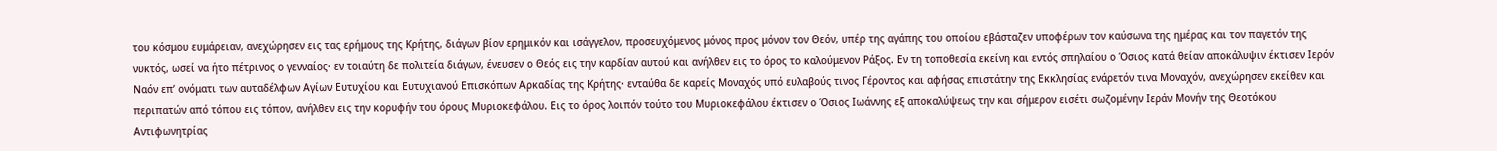του κόσμου ευμάρειαν, ανεχώρησεν εις τας ερήμους της Κρήτης, διάγων βίον ερημικόν και ισάγγελον, προσευχόμενος μόνος προς μόνον τον Θεόν, υπέρ της αγάπης του οποίου εβάσταζεν υποφέρων τον καύσωνα της ημέρας και τον παγετόν της νυκτός, ωσεί να ήτο πέτρινος ο γενναίος· εν τοιαύτη δε πολιτεία διάγων, ένευσεν ο Θεός εις την καρδίαν αυτού και ανήλθεν εις το όρος το καλούμενον Ράξος. Εν τη τοποθεσία εκείνη και εντός σπηλαίου ο Όσιος κατά θείαν αποκάλυψιν έκτισεν Ιερόν Ναόν επ’ ονόματι των αυταδέλφων Αγίων Ευτυχίου και Ευτυχιανού Επισκόπων Αρκαδίας της Κρήτης· ενταύθα δε καρείς Μοναχός υπό ευλαβούς τινος Γέροντος και αφήσας επιστάτην της Εκκλησίας ενάρετόν τινα Μοναχόν, ανεχώρησεν εκείθεν και περιπατών από τόπου εις τόπον, ανήλθεν εις την κορυφήν του όρους Μυριοκεφάλου. Εις το όρος λοιπόν τούτο του Μυριοκεφάλου έκτισεν ο Όσιος Ιωάννης εξ αποκαλύψεως την και σήμερον εισέτι σωζομένην Ιεράν Μονήν της Θεοτόκου Αντιφωνητρίας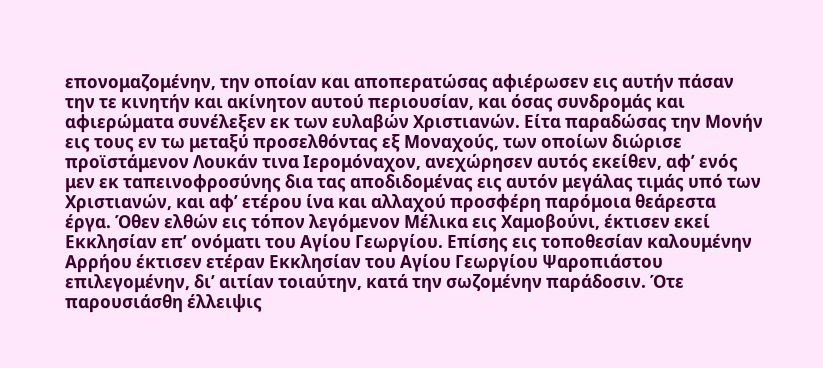επονομαζομένην, την οποίαν και αποπερατώσας αφιέρωσεν εις αυτήν πάσαν την τε κινητήν και ακίνητον αυτού περιουσίαν, και όσας συνδρομάς και αφιερώματα συνέλεξεν εκ των ευλαβών Χριστιανών. Είτα παραδώσας την Μονήν εις τους εν τω μεταξύ προσελθόντας εξ Μοναχούς, των οποίων διώρισε προϊστάμενον Λουκάν τινα Ιερομόναχον, ανεχώρησεν αυτός εκείθεν, αφ’ ενός μεν εκ ταπεινοφροσύνης δια τας αποδιδομένας εις αυτόν μεγάλας τιμάς υπό των Χριστιανών, και αφ’ ετέρου ίνα και αλλαχού προσφέρη παρόμοια θεάρεστα έργα. Όθεν ελθών εις τόπον λεγόμενον Μέλικα εις Χαμοβούνι, έκτισεν εκεί Εκκλησίαν επ’ ονόματι του Αγίου Γεωργίου. Επίσης εις τοποθεσίαν καλουμένην Αρρήου έκτισεν ετέραν Εκκλησίαν του Αγίου Γεωργίου Ψαροπιάστου επιλεγομένην, δι’ αιτίαν τοιαύτην, κατά την σωζομένην παράδοσιν. Ότε παρουσιάσθη έλλειψις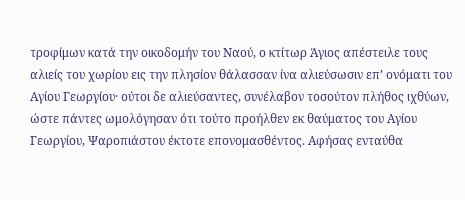τροφίμων κατά την οικοδομήν του Ναού, ο κτίτωρ Άγιος απέστειλε τους αλιείς του χωρίου εις την πλησίον θάλασσαν ίνα αλιεύσωσιν επ’ ονόματι του Αγίου Γεωργίου· ούτοι δε αλιεύσαντες, συνέλαβον τοσούτον πλήθος ιχθύων, ώστε πάντες ωμολόγησαν ότι τούτο προήλθεν εκ θαύματος του Αγίου Γεωργίου, Ψαροπιάστου έκτοτε επονομασθέντος. Αφήσας ενταύθα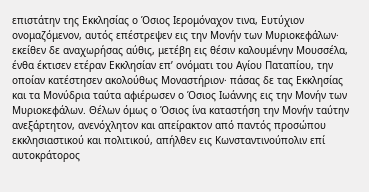επιστάτην της Εκκλησίας ο Όσιος Ιερομόναχον τινα, Ευτύχιον ονομαζόμενον, αυτός επέστρεψεν εις την Μονήν των Μυριοκεφάλων· εκείθεν δε αναχωρήσας αύθις, μετέβη εις θέσιν καλουμένην Μουσσέλα, ένθα έκτισεν ετέραν Εκκλησίαν επ’ ονόματι του Αγίου Παταπίου, την οποίαν κατέστησεν ακολούθως Μοναστήριον· πάσας δε τας Εκκλησίας και τα Μονύδρια ταύτα αφιέρωσεν ο Όσιος Ιωάννης εις την Μονήν των Μυριοκεφάλων. Θέλων όμως ο Όσιος ίνα καταστήση την Μονήν ταύτην ανεξάρτητον, ανενόχλητον και απείρακτον από παντός προσώπου εκκλησιαστικού και πολιτικού, απήλθεν εις Κωνσταντινούπολιν επί αυτοκράτορος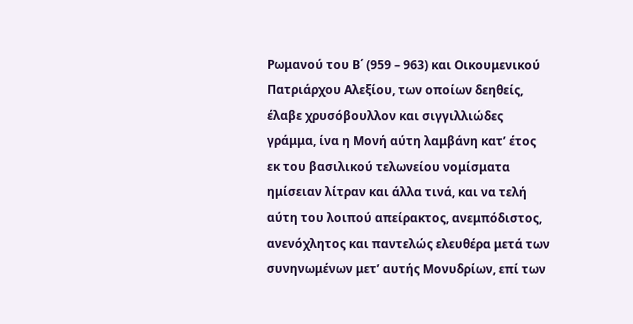Ρωμανού του Β΄ (959 – 963) και Οικουμενικού Πατριάρχου Αλεξίου, των οποίων δεηθείς, έλαβε χρυσόβουλλον και σιγγιλλιώδες γράμμα, ίνα η Μονή αύτη λαμβάνη κατ’ έτος εκ του βασιλικού τελωνείου νομίσματα ημίσειαν λίτραν και άλλα τινά, και να τελή αύτη του λοιπού απείρακτος, ανεμπόδιστος, ανενόχλητος και παντελώς ελευθέρα μετά των συνηνωμένων μετ’ αυτής Μονυδρίων, επί των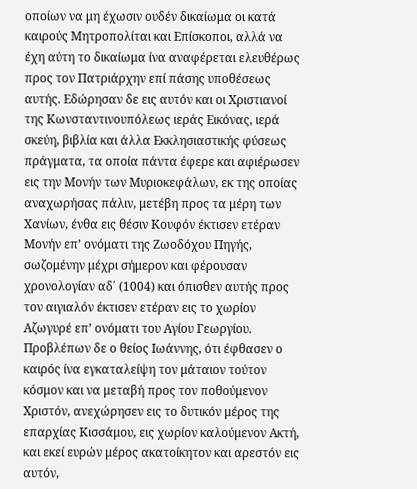οποίων να μη έχωσιν ουδέν δικαίωμα οι κατά καιρούς Μητροπολίται και Επίσκοποι, αλλά να έχη αύτη το δικαίωμα ίνα αναφέρεται ελευθέρως προς τον Πατριάρχην επί πάσης υποθέσεως αυτής. Εδώρησαν δε εις αυτόν και οι Χριστιανοί της Κωνσταντινουπόλεως ιεράς Εικόνας, ιερά σκεύη, βιβλία και άλλα Εκκλησιαστικής φύσεως πράγματα, τα οποία πάντα έφερε και αφιέρωσεν εις την Μονήν των Μυριοκεφάλων, εκ της οποίας αναχωρήσας πάλιν, μετέβη προς τα μέρη των Χανίων, ένθα εις θέσιν Κουφόν έκτισεν ετέραν Μονήν επ’ ονόματι της Ζωοδόχου Πηγής, σωζομένην μέχρι σήμερον και φέρουσαν χρονολογίαν αδ΄ (1004) και όπισθεν αυτής προς τον αιγιαλόν έκτισεν ετέραν εις το χωρίον Αζωγυρέ επ’ ονόματι του Αγίου Γεωργίου. Προβλέπων δε ο θείος Ιωάννης, ότι έφθασεν ο καιρός ίνα εγκαταλείψη τον μάταιον τούτον κόσμον και να μεταβή προς τον ποθούμενον Χριστόν, ανεχώρησεν εις το δυτικόν μέρος της επαρχίας Κισσάμου, εις χωρίον καλούμενον Ακτή, και εκεί ευρών μέρος ακατοίκητον και αρεστόν εις αυτόν,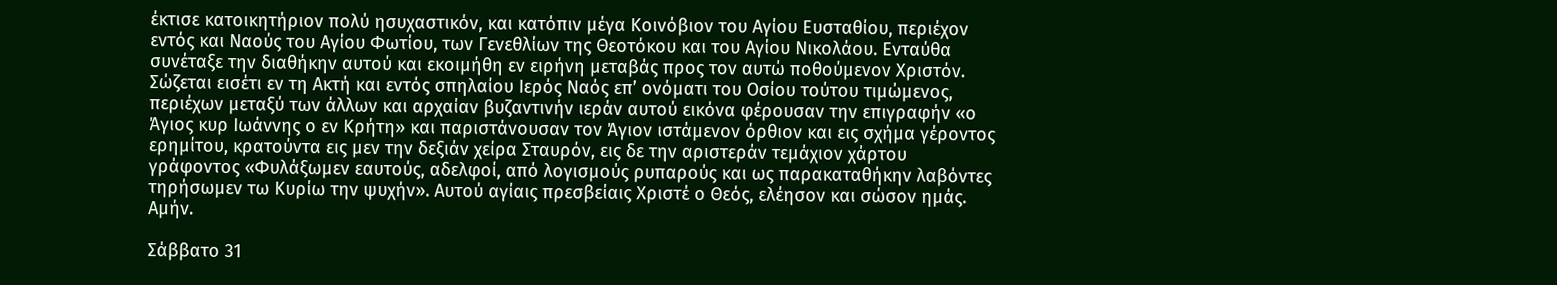έκτισε κατοικητήριον πολύ ησυχαστικόν, και κατόπιν μέγα Κοινόβιον του Αγίου Ευσταθίου, περιέχον εντός και Ναούς του Αγίου Φωτίου, των Γενεθλίων της Θεοτόκου και του Αγίου Νικολάου. Ενταύθα συνέταξε την διαθήκην αυτού και εκοιμήθη εν ειρήνη μεταβάς προς τον αυτώ ποθούμενον Χριστόν. Σώζεται εισέτι εν τη Ακτή και εντός σπηλαίου Ιερός Ναός επ’ ονόματι του Οσίου τούτου τιμώμενος, περιέχων μεταξύ των άλλων και αρχαίαν βυζαντινήν ιεράν αυτού εικόνα φέρουσαν την επιγραφήν «ο Άγιος κυρ Ιωάννης ο εν Κρήτη» και παριστάνουσαν τον Άγιον ιστάμενον όρθιον και εις σχήμα γέροντος ερημίτου, κρατούντα εις μεν την δεξιάν χείρα Σταυρόν, εις δε την αριστεράν τεμάχιον χάρτου γράφοντος «Φυλάξωμεν εαυτούς, αδελφοί, από λογισμούς ρυπαρούς και ως παρακαταθήκην λαβόντες τηρήσωμεν τω Κυρίω την ψυχήν». Αυτού αγίαις πρεσβείαις Χριστέ ο Θεός, ελέησον και σώσον ημάς. Αμήν.

Σάββατο 31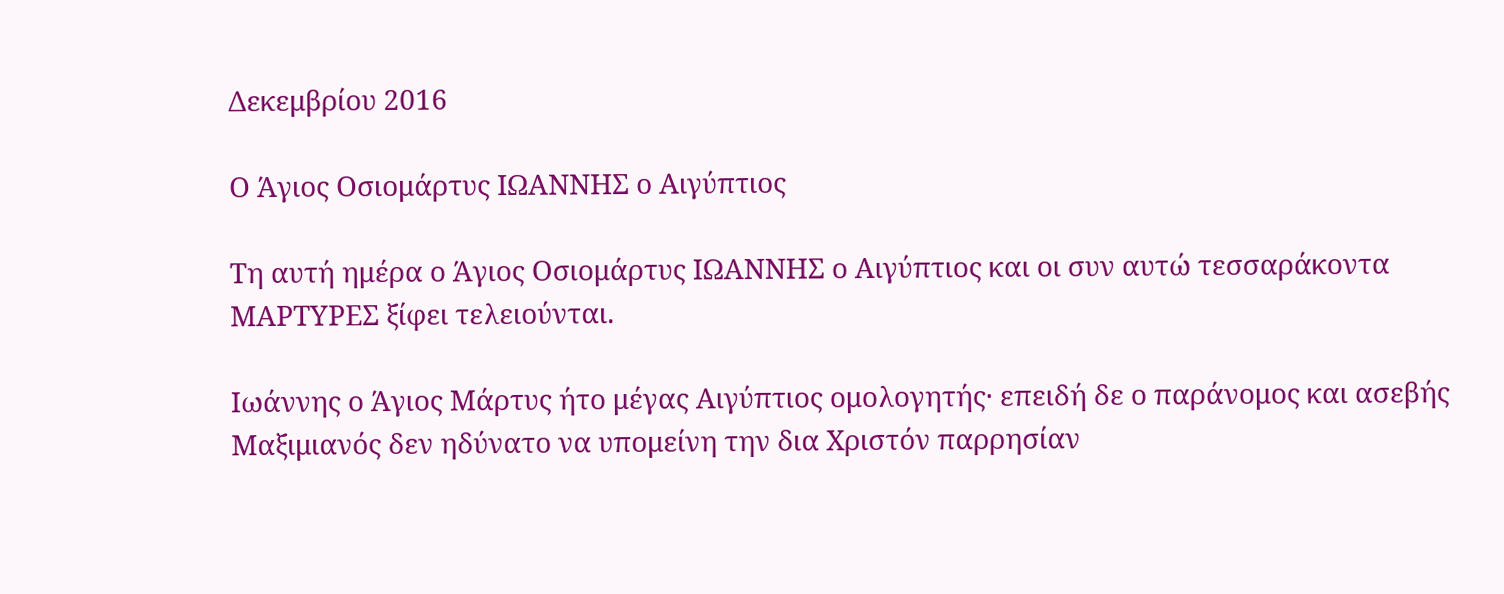Δεκεμβρίου 2016

Ο Άγιος Οσιομάρτυς ΙΩΑΝΝΗΣ ο Αιγύπτιος

Τη αυτή ημέρα ο Άγιος Οσιομάρτυς ΙΩΑΝΝΗΣ ο Αιγύπτιος και οι συν αυτώ τεσσαράκοντα ΜΑΡΤΥΡΕΣ ξίφει τελειούνται.

Ιωάννης ο Άγιος Μάρτυς ήτο μέγας Αιγύπτιος ομολογητής· επειδή δε ο παράνομος και ασεβής Μαξιμιανός δεν ηδύνατο να υπομείνη την δια Χριστόν παρρησίαν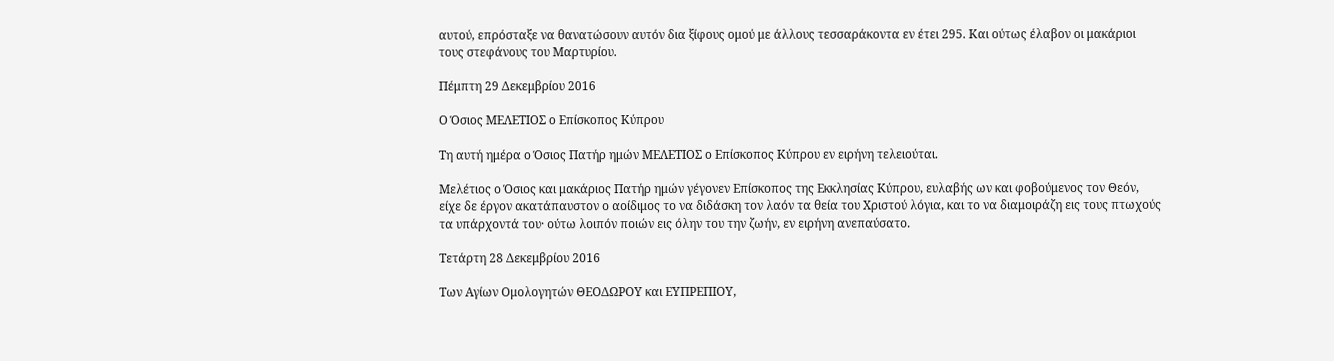αυτού, επρόσταξε να θανατώσουν αυτόν δια ξίφους ομού με άλλους τεσσαράκοντα εν έτει 295. Και ούτως έλαβον οι μακάριοι τους στεφάνους του Μαρτυρίου.

Πέμπτη 29 Δεκεμβρίου 2016

Ο Όσιος ΜΕΛΕΤΙΟΣ ο Επίσκοπος Κύπρου

Τη αυτή ημέρα ο Όσιος Πατήρ ημών ΜΕΛΕΤΙΟΣ ο Επίσκοπος Κύπρου εν ειρήνη τελειούται.

Μελέτιος ο Όσιος και μακάριος Πατήρ ημών γέγονεν Επίσκοπος της Εκκλησίας Κύπρου, ευλαβής ων και φοβούμενος τον Θεόν, είχε δε έργον ακατάπαυστον ο αοίδιμος το να διδάσκη τον λαόν τα θεία του Χριστού λόγια, και το να διαμοιράζη εις τους πτωχούς τα υπάρχοντά του· ούτω λοιπόν ποιών εις όλην του την ζωήν, εν ειρήνη ανεπαύσατο.

Τετάρτη 28 Δεκεμβρίου 2016

Των Αγίων Ομολογητών ΘΕΟΔΩΡΟΥ και ΕΥΠΡΕΠΙΟΥ,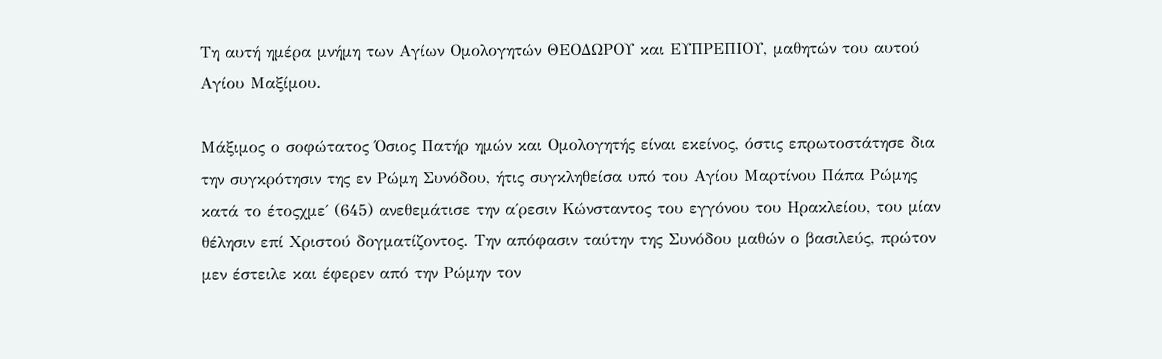Τη αυτή ημέρα μνήμη των Αγίων Ομολογητών ΘΕΟΔΩΡΟΥ και ΕΥΠΡΕΠΙΟΥ, μαθητών του αυτού Αγίου Μαξίμου.

Μάξιμος ο σοφώτατος Όσιος Πατήρ ημών και Ομολογητής είναι εκείνος, όστις επρωτοστάτησε δια την συγκρότησιν της εν Ρώμη Συνόδου, ήτις συγκληθείσα υπό του Αγίου Μαρτίνου Πάπα Ρώμης κατά το έτοςχμε΄ (645) ανεθεμάτισε την α΄ρεσιν Κώνσταντος του εγγόνου του Ηρακλείου, του μίαν θέλησιν επί Χριστού δογματίζοντος. Την απόφασιν ταύτην της Συνόδου μαθών ο βασιλεύς, πρώτον μεν έστειλε και έφερεν από την Ρώμην τον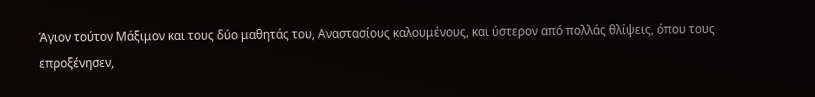Άγιον τούτον Μάξιμον και τους δύο μαθητάς του, Αναστασίους καλουμένους, και ύστερον από πολλάς θλίψεις, όπου τους επροξένησεν,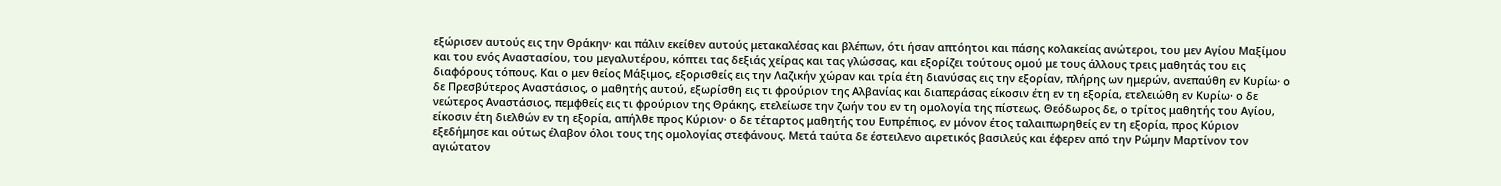εξώρισεν αυτούς εις την Θράκην· και πάλιν εκείθεν αυτούς μετακαλέσας και βλέπων, ότι ήσαν απτόητοι και πάσης κολακείας ανώτεροι, του μεν Αγίου Μαξίμου και του ενός Αναστασίου, του μεγαλυτέρου, κόπτει τας δεξιάς χείρας και τας γλώσσας, και εξορίζει τούτους ομού με τους άλλους τρεις μαθητάς του εις διαφόρους τόπους. Και ο μεν θείος Μάξιμος, εξορισθείς εις την Λαζικήν χώραν και τρία έτη διανύσας εις την εξορίαν, πλήρης ων ημερών, ανεπαύθη εν Κυρίω· ο δε Πρεσβύτερος Αναστάσιος, ο μαθητής αυτού, εξωρίσθη εις τι φρούριον της Αλβανίας και διαπεράσας είκοσιν έτη εν τη εξορία, ετελειώθη εν Κυρίω· ο δε νεώτερος Αναστάσιος, πεμφθείς εις τι φρούριον της Θράκης, ετελείωσε την ζωήν του εν τη ομολογία της πίστεως. Θεόδωρος δε, ο τρίτος μαθητής του Αγίου, είκοσιν έτη διελθών εν τη εξορία, απήλθε προς Κύριον· ο δε τέταρτος μαθητής του Ευπρέπιος, εν μόνον έτος ταλαιπωρηθείς εν τη εξορία, προς Κύριον εξεδήμησε και ούτως έλαβον όλοι τους της ομολογίας στεφάνους. Μετά ταύτα δε έστειλενο αιρετικός βασιλεύς και έφερεν από την Ρώμην Μαρτίνον τον αγιώτατον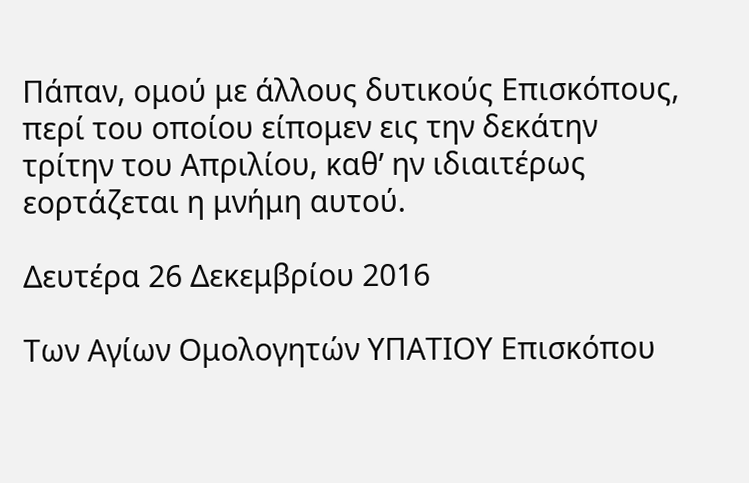Πάπαν, ομού με άλλους δυτικούς Επισκόπους, περί του οποίου είπομεν εις την δεκάτην τρίτην του Απριλίου, καθ’ ην ιδιαιτέρως εορτάζεται η μνήμη αυτού.

Δευτέρα 26 Δεκεμβρίου 2016

Των Αγίων Ομολογητών ΥΠΑΤΙΟΥ Επισκόπου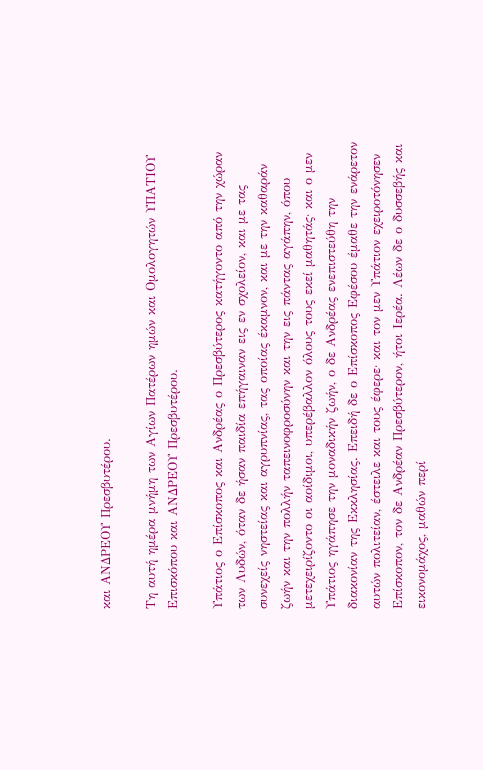και ΑΝΔΡΕΟΥ Πρεσβυτέρου.

Τη αυτή ημέρα μνήμη των Αγίων Πατέρων ημών και Ομολογητών ΥΠΑΤΙΟΥ Επισκόπου και ΑΝΔΡΕΟΥ Πρεσβυτέρου.

Υπάτιος ο Επίσκοπος και Ανδρέας ο Πρεσβύτερος κατήγοντο από την χώραν των Λυδών, όταν δε ήσαν παιδία επήγαιναν εις εν σχολείον, και με τας συνεχείς νηστείας και αγρυπνίας, τας οποίας έκαμνον, και με την καθαράν ζωήν και την πολλήν ταπεινοφροσύνην και την εις πάντας αγάπην, όπου μετεχειρίζοντο οι αοίδιμοι, υπερέβαλλον όλους τους εκεί μαθητάς· και ο μεν Υπάτιος ηγάπησε την μοναδικήν ζωήν, ο δε Ανδρέας ενεπιστεύθη την διακονίαν της Εκκλησίας. Επειδή δε ο Επίσκοπος Εφέσου έμαθε την ενάρετον αυτών πολιτείαν, έστειλε και τους έφερε· και τον μεν Υπάτιον εχειροτόνησεν Επίσκοπον, τον δε Ανδρέαν Πρεσβύτερον, ήτοι Ιερέα. Λέων δε ο δυσσεβής και εικονομάχος, μαθών περί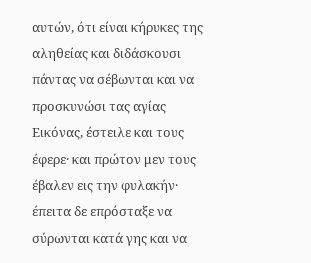αυτών, ότι είναι κήρυκες της αληθείας και διδάσκουσι πάντας να σέβωνται και να προσκυνώσι τας αγίας Εικόνας, έστειλε και τους έφερε· και πρώτον μεν τους έβαλεν εις την φυλακήν· έπειτα δε επρόσταξε να σύρωνται κατά γης και να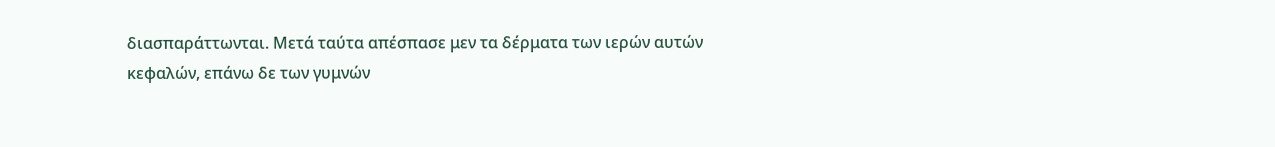διασπαράττωνται. Μετά ταύτα απέσπασε μεν τα δέρματα των ιερών αυτών κεφαλών, επάνω δε των γυμνών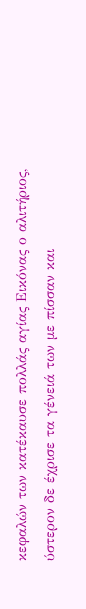κεφαλών των κατέκαυσε πολλάς αγίας Εικόνας ο αλιτήριος, ύστερον δε έχρισε τα γένειά των με πίσσαν και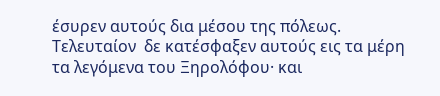έσυρεν αυτούς δια μέσου της πόλεως. Τελευταίον  δε κατέσφαξεν αυτούς εις τα μέρη τα λεγόμενα του Ξηρολόφου· και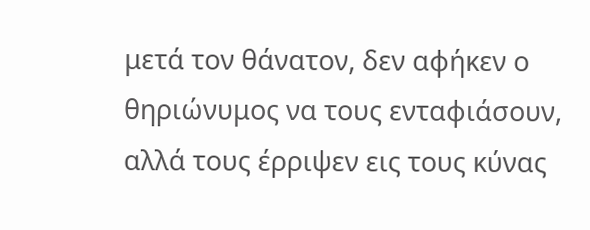μετά τον θάνατον, δεν αφήκεν ο θηριώνυμος να τους ενταφιάσουν, αλλά τους έρριψεν εις τους κύνας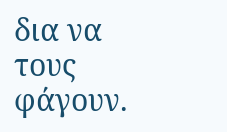δια να τους φάγουν.